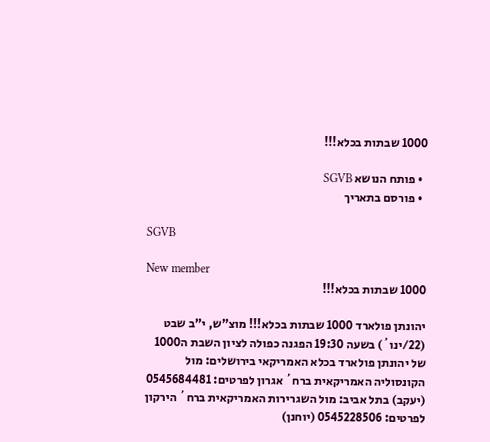1000 שבתות בכלא!!!

  • פותח הנושא SGVB
  • פורסם בתאריך

SGVB

New member
1000 שבתות בכלא!!!

יהונתן פולארד 1000 שבתות בכלא!!! מוצ"ש, י"ב שבט (22/ינו´) בשעה 19:30 הפגנה כפולה לציון השבת ה1000 של יהונתן פולארד בכלא האמריקאי בירושלים: מול הקונסוליה האמריקאית ברח´ אגרון לפרטים: 0545684481 (יעקב) בתל אביב: מול השגרירות האמריקאית ברח´ הירקון לפרטים: 0545228506 (יוחנן)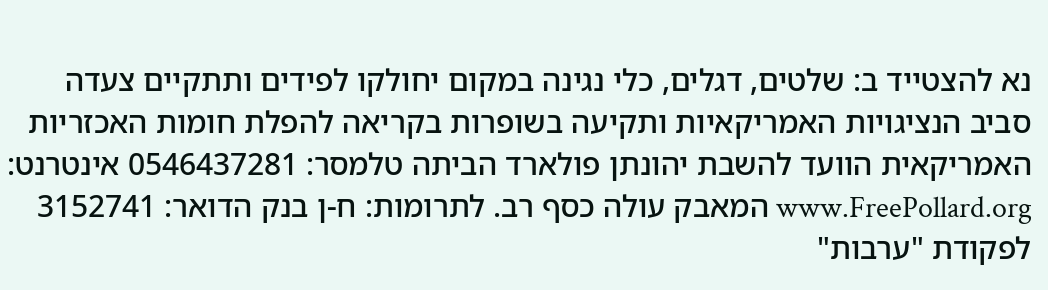נא להצטייד ב: שלטים, דגלים, כלי נגינה במקום יחולקו לפידים ותתקיים צעדה סביב הנציגויות האמריקאיות ותקיעה בשופרות בקריאה להפלת חומות האכזריות האמריקאית הוועד להשבת יהונתן פולארד הביתה טלמסר: 0546437281 אינטרנט: www.FreePollard.org המאבק עולה כסף רב. לתרומות: ח-ן בנק הדואר: 3152741 לפקודת "ערבות"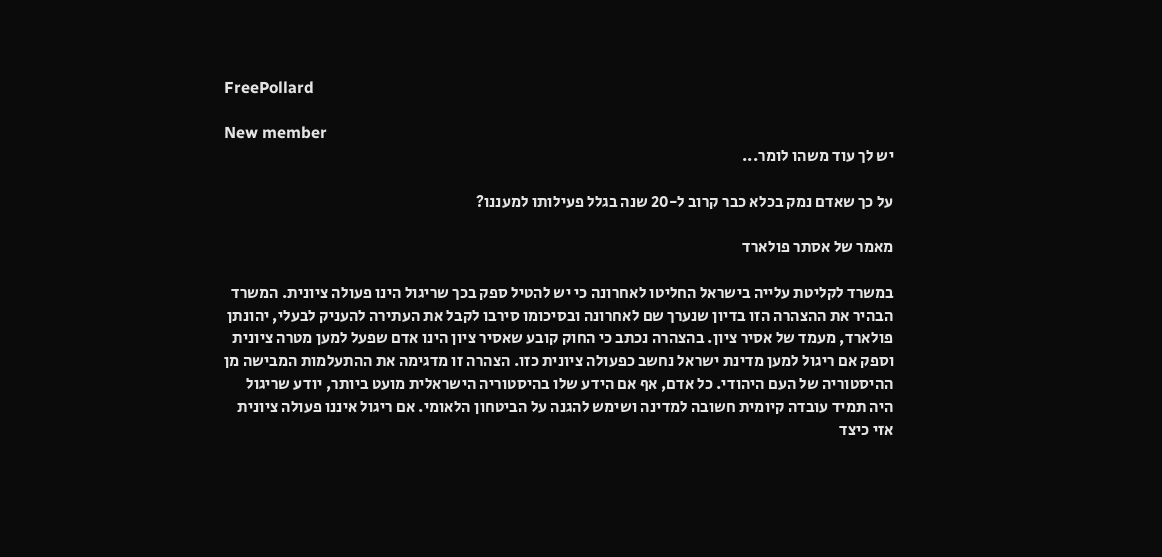FreePollard

New member
יש לך עוד משהו לומר...

על כך שאדם נמק בכלא כבר קרוב ל-20 שנה בגלל פעילותו למעננו?

מאמר של אסתר פולארד

במשרד לקליטת עלייה בישראל החליטו לאחרונה כי יש להטיל ספק בכך שריגול הינו פעולה ציונית. המשרד הבהיר את ההצהרה הזו בדיון שנערך שם לאחרונה ובסיכומו סירבו לקבל את העתירה להעניק לבעלי, יהונתן פולארד, מעמד של אסיר ציון. בהצהרה נכתב כי החוק קובע שאסיר ציון הינו אדם שפעל למען מטרה ציונית וספק אם ריגול למען מדינת ישראל נחשב כפעולה ציונית כזו. הצהרה זו מדגימה את ההתעלמות המבישה מן ההיסטוריה של העם היהודי. כל אדם, אף אם הידע שלו בהיסטוריה הישראלית מועט ביותר, יודע שריגול היה תמיד עובדה קיומית חשובה למדינה ושימש להגנה על הביטחון הלאומי. אם ריגול איננו פעולה ציונית אזי כיצד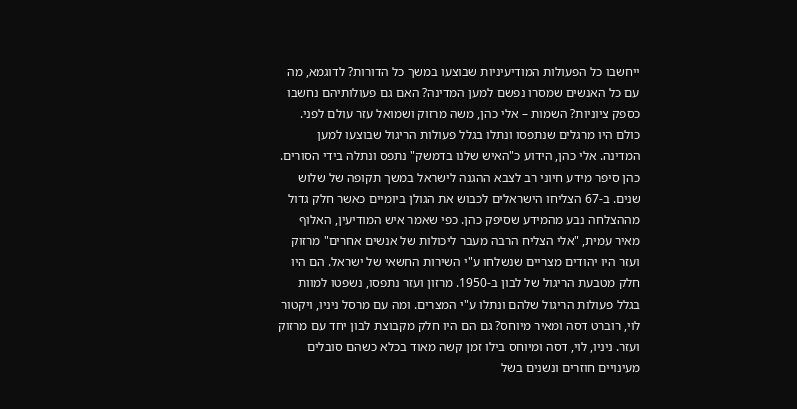ייחשבו כל הפעולות המודיעיניות שבוצעו במשך כל הדורות? לדוגמא, מה עם כל האנשים שמסרו נפשם למען המדינה? האם גם פעולותיהם נחשבו כספק ציוניות? השמות – אלי כהן, משה מרזוק ושמואל עזר עולם לפני. כולם היו מרגלים שנתפסו ונתלו בגלל פעולות הריגול שבוצעו למען המדינה. אלי כהן, הידוע כ"האיש שלנו בדמשק" נתפס ונתלה בידי הסורים. כהן סיפר מידע חיוני רב לצבא ההגנה לישראל במשך תקופה של שלוש שנים. ב-67 הצליחו הישראלים לכבוש את הגולן ביומיים כאשר חלק גדול מההצלחה נבע מהמידע שסיפק כהן. כפי שאמר איש המודיעין, האלוף מאיר עמית, "אלי הצליח הרבה מעבר ליכולות של אנשים אחרים" מרזוק ועזר היו יהודים מצריים שנשלחו ע"י השירות החשאי של ישראל. הם היו חלק מטבעת הריגול של לבון ב-1950. מרזון ועזר נתפסו, נשפטו למוות בגלל פעולות הריגול שלהם ונתלו ע"י המצרים. ומה עם מרסל ניניו, ויקטור לוי, רוברט דסה ומאיר מיוחס? גם הם היו חלק מקבוצת לבון יחד עם מרזוק ועזר. ניניו, לוי, דסה ומיוחס בילו זמן קשה מאוד בכלא כשהם סובלים מעינויים חוזרים ונשנים בשל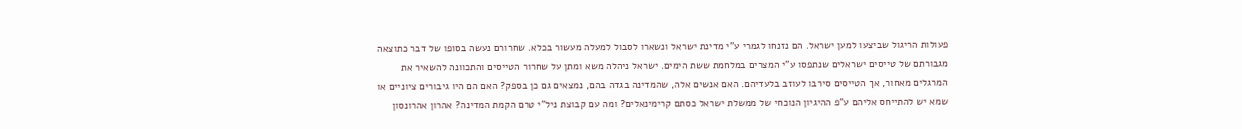פעולות הריגול שביצעו למען ישראל. הם נזנחו לגמרי ע"י מדינת ישראל ונשארו לסבול למעלה מעשור בכלא. שחרורם נעשה בסופו של דבר כתוצאה מגבורתם של טייסים ישראלים שנתפסו ע"י המצרים במלחמת ששת הימים. ישראל ניהלה משא ומתן על שחרור הטייסים והתכוונה להשאיר את המרגלים מאחור, אך הטייסים סירבו לעוזב בלעדיהם. האם אנשים אלה, שהמדינה בגדה בהם, נמצאים גם כן בספק? האם הם היו גיבורים ציוניים או שמא יש להתייחס אליהם ע"פ ההיגיון הנוכחי של ממשלת ישראל כסתם קרימינאלים? ומה עם קבוצת ניל"י טרם הקמת המדינה? אהרון אהרונסון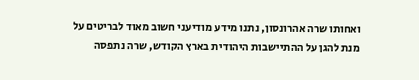ואחותו שרה אהרונסון, נתנו מידע מודיעני חשוב מאוד לבריטים על מנת להגן על ההתיישבות היהודית בארץ הקודש, שרה נתפסה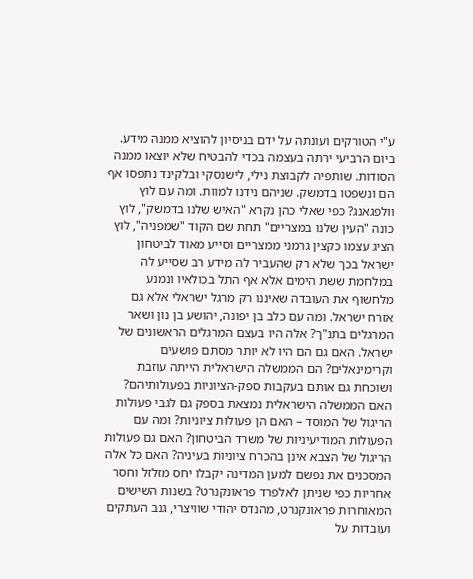ע"י הטורקים ועונתה על ידם בניסיון להוציא ממנה מידע. ביום הרביעי ירתה בעצמה בכדי להבטיח שלא יוצאו ממנה הסודות. שותפיה לקבוצת נילי, לישנסקי ובלקינד נתפסו אף הם ונשפטו בדמשק. שניהם נידנו למוות. ומה עם לוץ וולפגאנג? כפי שאלי כהן נקרא "האיש שלנו בדמשק", לוץ כונה "העין שלנו במצריים" תחת שם הקוד "שמפניה", לוץ הציג עצמו כקצין גרמני ממצריים וסייע מאוד לביטחון ישראל בכך שלא רק שהעביר לה מידע רב שסייע לה במלחמת ששת הימים אלא אף התל בכולאיו ונמנע מלחשוף את העובדה שאיננו רק מרגל ישראלי אלא גם אזרח ישראל. ומה עם כלב בן יפונה, יהושע בן נון ושאר המרגלים בתנ"ך? אלה היו בעצם המרגלים הראשונים של ישראל. האם גם הם היו לא יותר מסתם פושעים וקרימינאלים? הם הממשלה הישראלית הייתה עוזבת ושוכחת גם אותם בעקבות ספק-הציוניות בפעולותיהם? האם הממשלה הישראלית נמצאת בספק גם לגבי פעולות הריגול של המוסד – האם הן פעולות ציוניות? ומה עם הפעולות המודיעיניות של משרד הביטחון? האם גם פעולות הריגול של הצבא אינן בהכרח ציוניות בעיניה? האם כל אלה המסכנים את נפשם למען המדינה יקבלו יחס מזלזל וחסר אחריות כפי שניתן לאלפרד פראונקנרט? בשנות השישים המאוחרות פראונקנרט, מהנדס יהודי שוויצרי, גנב העתקים ועובדות על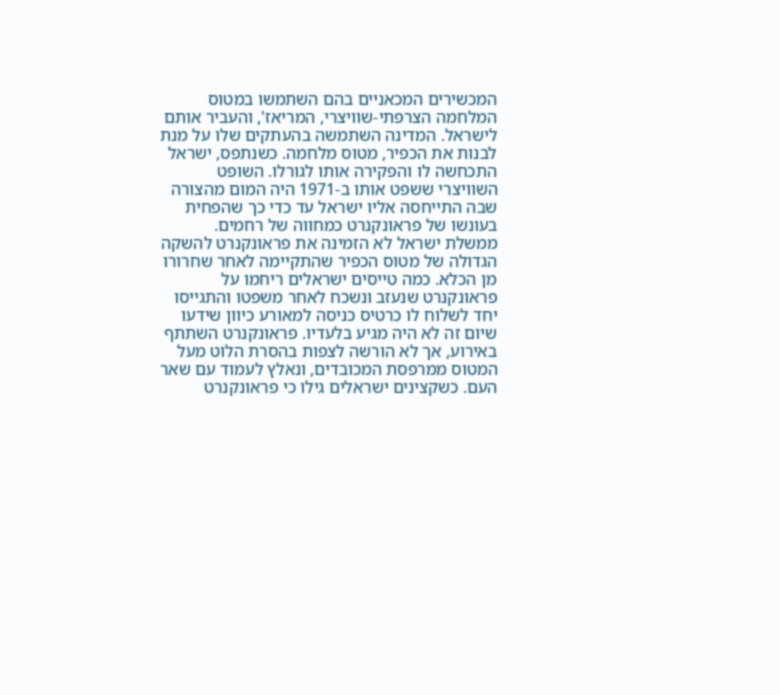המכשירים המכאניים בהם השתמשו במטוס המלחמה הצרפתי-שוויצרי, המריאז', והעביר אותם לישראל. המדינה השתמשה בהעתקים שלו על מנת לבנות את הכפיר, מטוס מלחמה. כשנתפס, ישראל התכחשה לו והפקירה אותו לגורלו. השופט השוויצרי ששפט אותו ב-1971 היה המום מהצורה שבה התייחסה אליו ישראל עד כדי כך שהפחית בעונשו של פראונקנרט כמחווה של רחמים. ממשלת ישראל לא הזמינה את פראונקנרט להשקה הגדולה של מטוס הכפיר שהתקיימה לאחר שחרורו מן הכלא. כמה טייסים ישראלים ריחמו על פראונקנרט שנעזב ונשכח לאחר משפטו והתגייסו יחד לשלוח לו כרטיס כניסה למאורע כיוון שידעו שיום זה לא היה מגיע בלעדיו. פראונקנרט השתתף באירוע, אך לא הורשה לצפות בהסרת הלוט מעל המטוס ממרפסת המכובדים, ונאלץ לעמוד עם שאר העם. כשקצינים ישראלים גילו כי פראונקנרט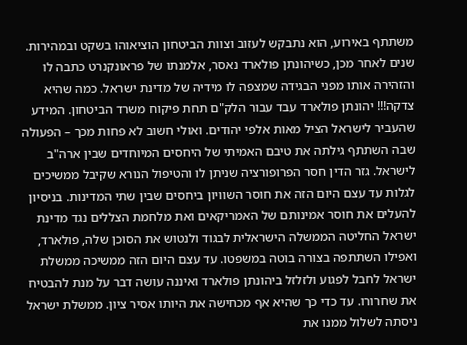משתתף באירוע, הוא נתבקש לעזוב וצוות הביטחון הוציאוהו בשקט ובמהירות. שנים לאחר מכן, כשיהונתן פולארד נאסר, אלמנתו של פראונקנרט כתבה לו והזהירה אותו מפני הבגידה שמצפה לו מידיה של מדינת ישראל. כמה שהיא צדקה!!! יהונתן פולארד עבד עבור הלק"ם תחת פיקוח משרד הביטחון. המידע שהעביר לישראל הציל מאות אלפי יהודים. ואולי חשוב לא פחות מכך – הפעולה שבה השתתף גילתה את טיבם האמיתי של היחסים המיוחדים שבין ארה"ב לישראל. גזר הדין חסר הפרופורציה שניתן לו והטיפול הנורא שקיבל ממשיכים לגלות עד עצם היום הזה את חוסר השוויון ביחסים שבין שתי המדינות. בניסיון להעלים את חוסר אמינותם של האמריקאים ואת מלחמת הצללים נגד מדינת ישראל החליטה הממשלה הישראלית לבגוד ולנטוש את הסוכן שלה, פולארד, ואפילו השתתפה בצורה בוטה במשפטו. עד עצם היום הזה ממשיכה ממשלת ישראל לחבל לפגוע ולזלזל ביהונתן פולארד ואיננה עושה דבר על מנת להבטיח את שחרורו. עד כדי כך שהיא אף מכחישה את היותו אסיר ציון. ממשלת ישראל ניסתה לשלול ממנו את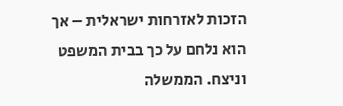הזכות לאזרחות ישראלית – אך הוא נלחם על כך בבית המשפט וניצח. הממשלה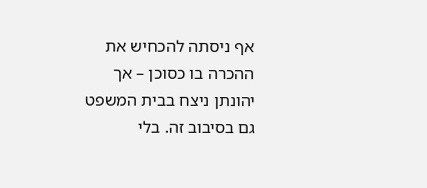אף ניסתה להכחיש את ההכרה בו כסוכן – אך יהונתן ניצח בבית המשפט גם בסיבוב זה. בלי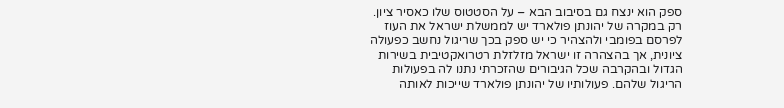ספק הוא ינצח גם בסיבוב הבא – על הסטטוס שלו כאסיר ציון. רק במקרה של יהונתן פולארד יש לממשלת ישראל את העוז לפרסם בפומבי ולהצהיר כי יש ספק בכך שריגול נחשב כפעולה ציונית, אך בהצהרה זו ישראל מזלזלת רטרואקטיבית בשירות הגדול ובהקרבה שכל הגיבורים שהזכרתי נתנו לה בפעולות הריגול שלהם. פעולותיו של יהונתן פולארד שייכות לאותה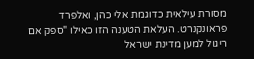מסורת עילאית כדוגמת אלי כהן, ואלפרד פראונקנרט. העלאת הטענה הזו כאילו "ספק אם ריגול למען מדינת ישראל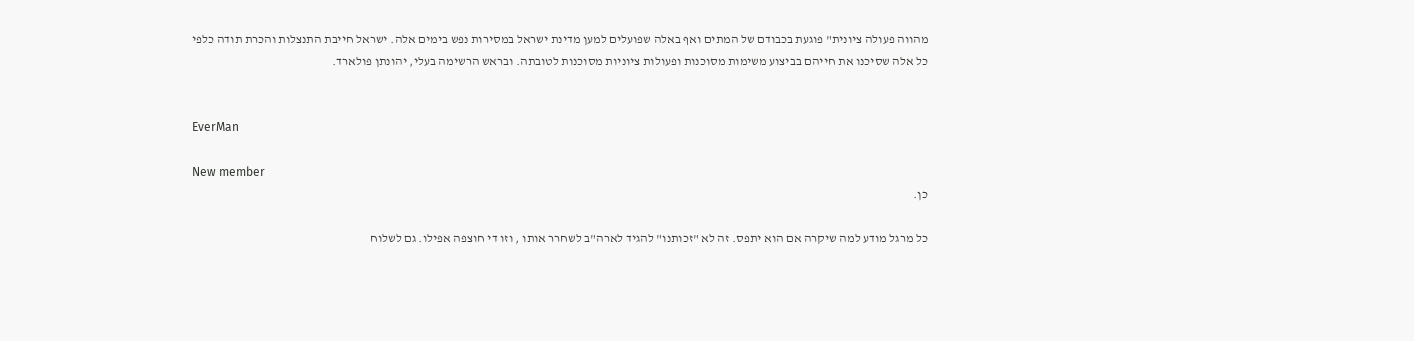מהווה פעולה ציונית" פוגעת בכבודם של המתים ואף באלה שפועלים למען מדינת ישראל במסירות נפש בימים אלה. ישראל חייבת התנצלות והכרת תודה כלפי כל אלה שסיכנו את חייהם בביצוע משימות מסוכנות ופעולות ציוניות מסוכנות לטובתה. ובראש הרשימה בעלי, יהונתן פולארד.


EverMan

New member
כן.

כל מרגל מודע למה שיקרה אם הוא יתפס. זה לא "זכותנו" להגיד לארה"ב לשחרר אותו , וזו די חוצפה אפילו. גם לשלוח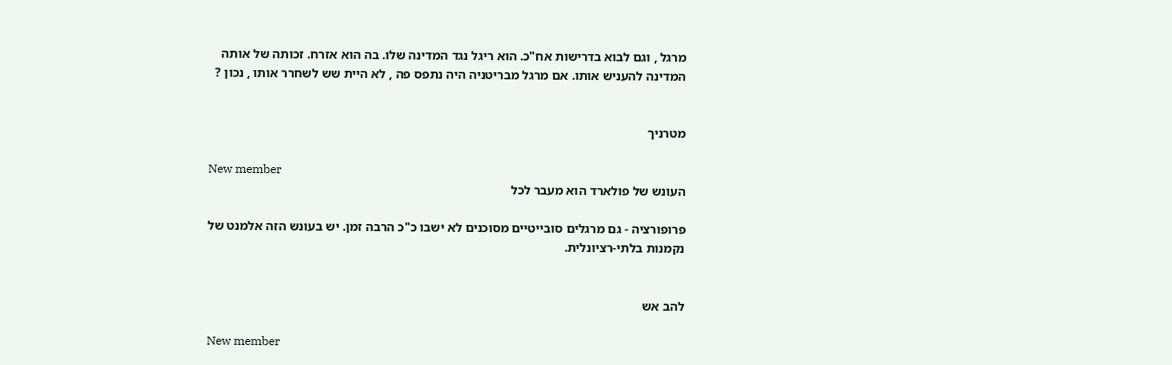מרגל , וגם לבוא בדרישות אח"כ. הוא ריגל נגד המדינה שלו. בה הוא אזרח. זכותה של אותה המדינה להעניש אותו. אם מרגל מבריטניה היה נתפס פה , לא היית שש לשחרר אותו , נכון ?


מטרניך

New member
העונש של פולארד הוא מעבר לכל

פרופורציה - גם מרגלים סובייטיים מסוכנים לא ישבו כ"כ הרבה זמן. יש בעונש הזה אלמנט של נקמנות בלתי-רציונלית.


להב אש

New member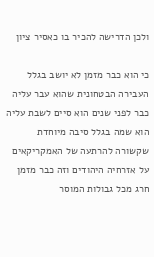ולכן הדרישה להכיר בו כאסיר ציון

כי הוא כבר מזמן לא יושב בגלל העבירה הבטחונית שהוא עבר עליה כבר לפני שנים הוא סיים לשבת עליה הוא שמה בגלל סיבה מיוחדת שקשורה להרתעה של האמקריקאים על אזרחיה היהודים וזה כבר מזמן חרג מכל גבולות המוסר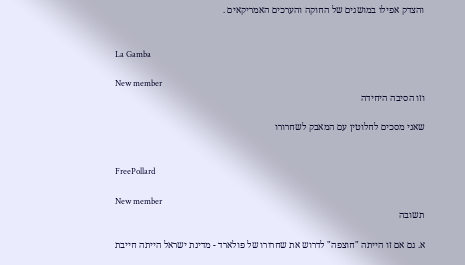והצדק אפילו במושגים של החוקה והערכים האמריקאים .


La Gamba

New member
וזו הסיבה היחידה

שאני מסכים לחלוטין עם המאבק לשחרורו


FreePollard

New member
תשובה

א. גם אם זו הייתה "חוצפה" לדרוש את שחרורו של פולארד - מדינת ישראל הייתה חייבת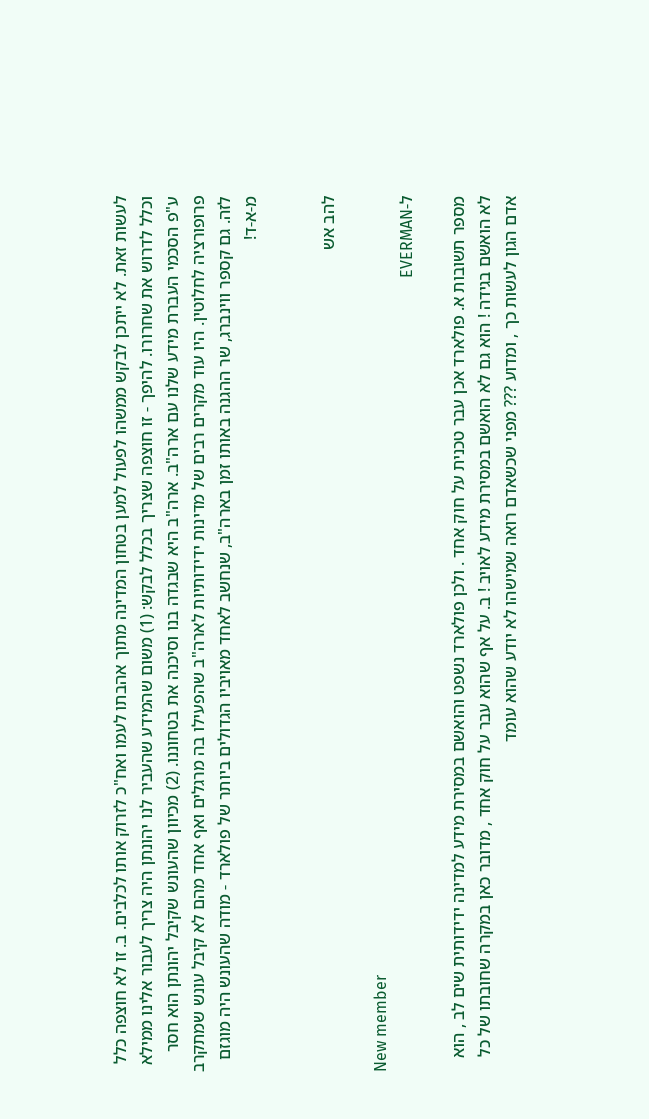לעשות זאת. לא ייתכן לבקש ממשהו לפעול למען בטחון המדינה מתוך אהבתו לעמו ואח"כ לזרוק אותו לכלבים. ב. זו לא חוצפה כלל וכלל לדרוש את שחרורו. להיפך - זו חוצפה שצריך בכלל לבקש: (1) משום שהמידע שהעביר לנו יהונתן היה צריך לעבור אלינו ממילא ע"פ הסכמי העברת מידע שלנו עם ארה"ב. ארה"ב היא שבגדה בנו וסיכנה את בטחוננו. (2) מכיוון שהעונש שקיבל יהונתן הוא חסר פרופורציה לחלוטין. היו עוד מקרים רבים של מדינות ידידותיות לארה"ב שהפעילו בה מרגלים ואף אחד מהם לא קיבל עונש שמתקרב לזה. גם קספר ווינברג, שר ההגנה באותו זמן בארה"ב, שנחשב לאחד מאויביו הגדולים ביותר של פולארד - מודה שהעונש היה מוגזם מ-א-ד!


להב אש

New member
ל-EVERMAN

מספר תשובות א. פולארד אכן עבר טכנית על חוק אחד . ולכן פולארד נשפט והואשם במסירת מידע למדינה ידידותית שים לב , הוא לא הואשם בגידה ! הוא גם לא הואשם במסירת מידע לאויב ! ב. על אף שהוא עבר על חוק אחד , מדובר כאן במקרה שחובתו של כל אדם הגון לעשות כך , ומדוע ??? מפני שכשאדם רואה שמישהו לא יודע שהוא עומד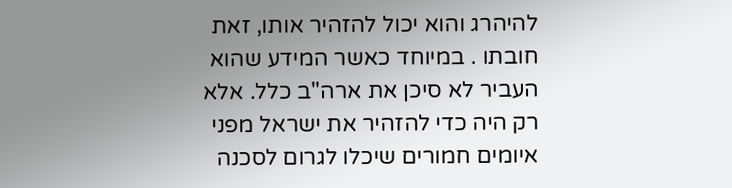להיהרג והוא יכול להזהיר אותו, זאת חובתו . במיוחד כאשר המידע שהוא העביר לא סיכן את ארה"ב כלל. אלא רק היה כדי להזהיר את ישראל מפני איומים חמורים שיכלו לגרום לסכנה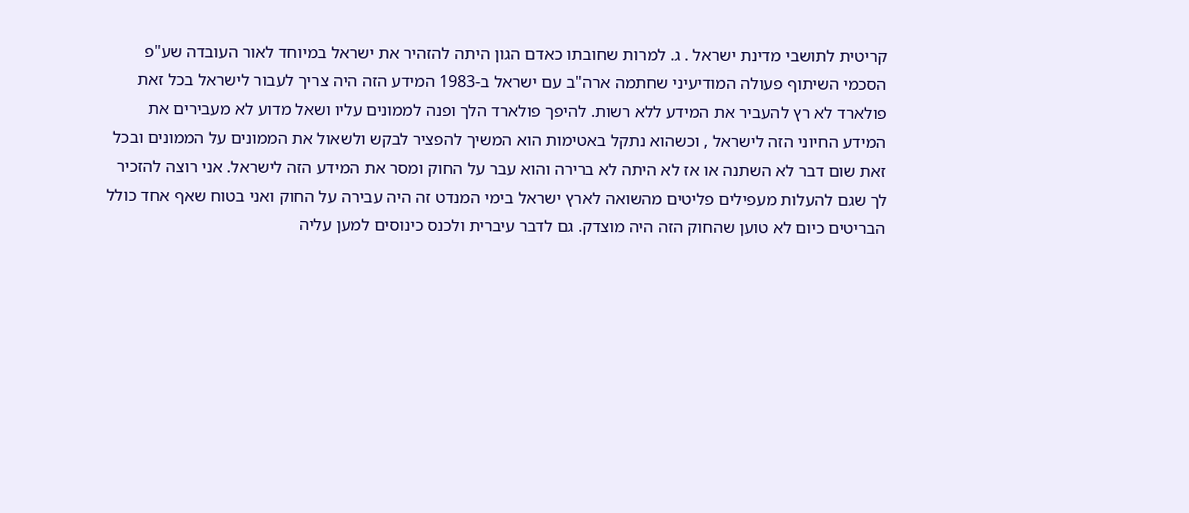קריטית לתושבי מדינת ישראל . ג. למרות שחובתו כאדם הגון היתה להזהיר את ישראל במיוחד לאור העובדה שע"פ הסכמי השיתוף פעולה המודיעיני שחתמה ארה"ב עם ישראל ב-1983 המידע הזה היה צריך לעבור לישראל בכל זאת פולארד לא רץ להעביר את המידע ללא רשות. להיפך פולארד הלך ופנה לממונים עליו ושאל מדוע לא מעבירים את המידע החיוני הזה לישראל , וכשהוא נתקל באטימות הוא המשיך להפציר לבקש ולשאול את הממונים על הממונים ובכל זאת שום דבר לא השתנה או אז לא היתה לא ברירה והוא עבר על החוק ומסר את המידע הזה לישראל. אני רוצה להזכיר לך שגם להעלות מעפילים פליטים מהשואה לארץ ישראל בימי המנדט זה היה עבירה על החוק ואני בטוח שאף אחד כולל הבריטים כיום לא טוען שהחוק הזה היה מוצדק. גם לדבר עיברית ולכנס כינוסים למען עליה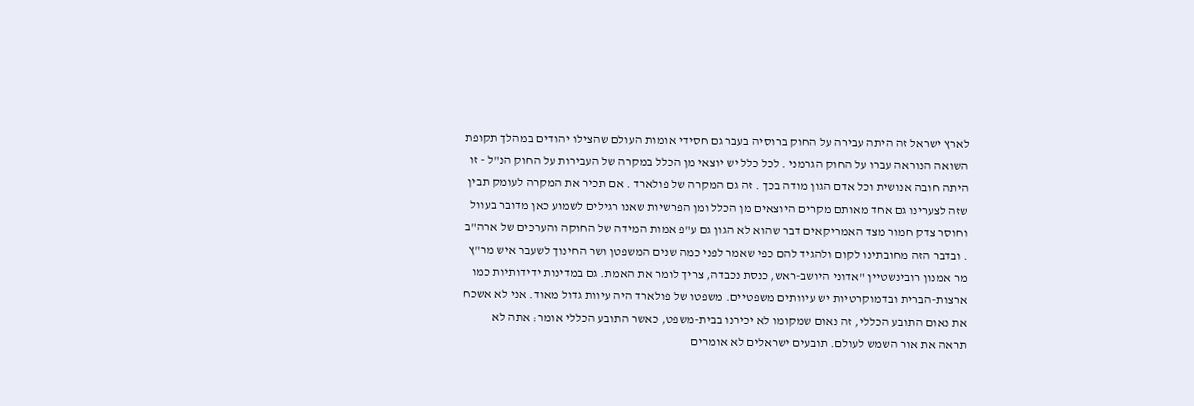לארץ ישראל זה היתה עבירה על החוק ברוסיה בעבר גם חסידי אומות העולם שהצילו יהודים במהלך תקופת השואה הנוראה עברו על החוק הגרמני . לכל כלל יש יוצאי מן הכלל במקרה של העבירות על החוק הנ"ל - זו היתה חובה אנושית וכל אדם הגון מודה בכך . זה גם המקרה של פולארד . אם תכיר את המקרה לעומק תבין שזה לצערינו גם אחד מאותם מקרים היוצאים מן הכלל ומן הפרשיות שאנו רגילים לשמוע כאן מדובר בעוול וחוסר צדק חמור מצד האמריקאים דבר שהוא לא הגון גם ע"פ אמות המידה של החוקה והערכים של ארה"ב . ובדבר הזה מחובתינו לקום ולהגיד להם כפי שאמר לפני כמה שנים המשפטן ושר החינוך לשעבר איש מר"ץ מר אמנון רובינשטיין "אדוני היושב-ראש, כנסת נכבדה, צריך לומר את האמת. גם במדינות ידידותיות כמו ארצות-הברית ובדמוקרטיות יש עיוותים משפטיים. משפטו של פולארד היה עיוות גדול מאוד. אני לא אשכח את נאום התובע הכללי, זה נאום שמקומו לא יכירנו בבית-משפט, כאשר התובע הכללי אומר: אתה לא תראה את אור השמש לעולם. תובעים ישראלים לא אומרים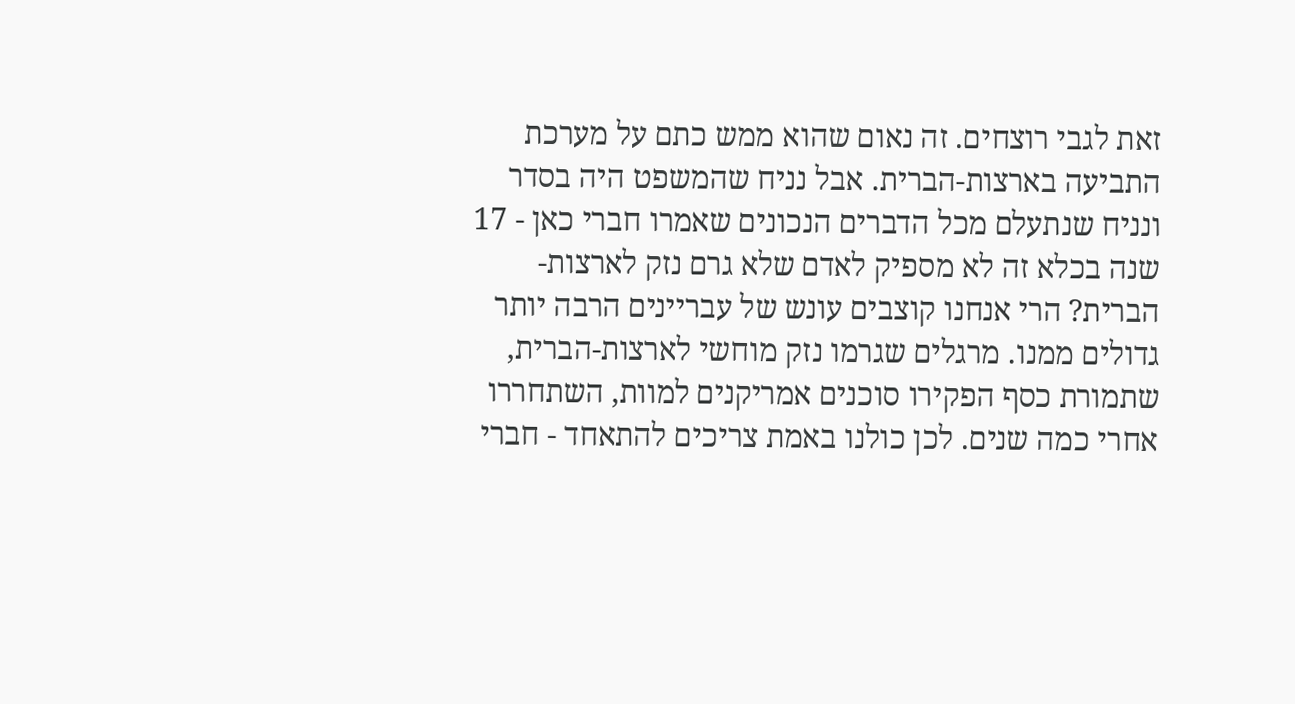זאת לגבי רוצחים. זה נאום שהוא ממש כתם על מערכת התביעה בארצות-הברית. אבל נניח שהמשפט היה בסדר ונניח שנתעלם מכל הדברים הנכונים שאמרו חברי כאן - 17 שנה בכלא זה לא מספיק לאדם שלא גרם נזק לארצות-הברית? הרי אנחנו קוצבים עונש של עבריינים הרבה יותר גדולים ממנו. מרגלים שגרמו נזק מוחשי לארצות-הברית, שתמורת כסף הפקירו סוכנים אמריקנים למוות, השתחררו אחרי כמה שנים. לכן כולנו באמת צריכים להתאחד - חברי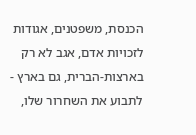הכנסת, משפטנים, אגודות לזכויות אדם, אגב לא רק בארצות-הברית, גם בארץ - לתבוע את השחרור שלו,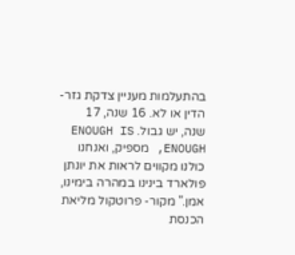בהתעלמות מעניין צדקת גזר-הדין או לא. 16 שנה, 17 שנה, יש גבול. ENOUGH IS ENOUGH, מספיק, ואנחנו כולנו מקווים לראות את יונתן פולארד בינינו במהרה בימינו, אמן." מקור- פרוטקול מליאת הכנסת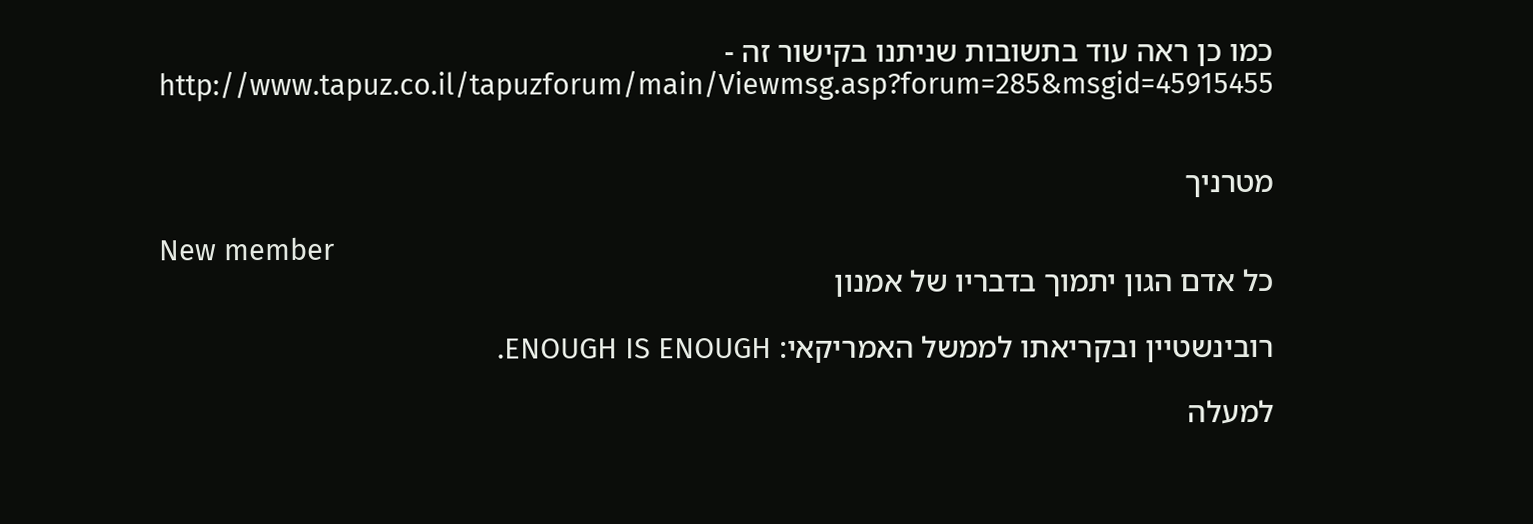כמו כן ראה עוד בתשובות שניתנו בקישור זה - http://www.tapuz.co.il/tapuzforum/main/Viewmsg.asp?forum=285&msgid=45915455


מטרניך

New member
כל אדם הגון יתמוך בדבריו של אמנון

רובינשטיין ובקריאתו לממשל האמריקאי: ENOUGH IS ENOUGH.

למעלה